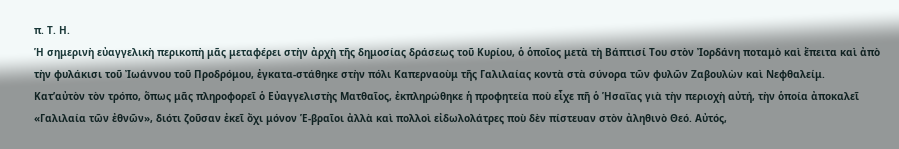π. Τ. Η.
Ἡ σημερινὴ εὐαγγελικὴ περικοπὴ μᾶς μεταφέρει στὴν ἀρχὴ τῆς δημοσίας δράσεως τοῦ Κυρίου, ὁ ὁποῖος μετὰ τὴ Βάπτισί Του στὸν Ἰορδάνη ποταμὸ καὶ ἔπειτα καὶ ἀπὸ τὴν φυλάκισι τοῦ Ἰωάννου τοῦ Προδρόμου, ἐγκατα-στάθηκε στὴν πόλι Καπερναοὺμ τῆς Γαλιλαίας κοντὰ στὰ σύνορα τῶν φυλῶν Ζαβουλὼν καὶ Νεφθαλείμ.
Κατ’αὐτὸν τὸν τρόπο, ὅπως μᾶς πληροφορεῖ ὁ Εὐαγγελιστὴς Ματθαῖος, ἐκπληρώθηκε ἡ προφητεία ποὺ εἶχε πῆ ὁ Ἡσαΐας γιὰ τὴν περιοχὴ αὐτή, τὴν ὁποία ἀποκαλεῖ «Γαλιλαία τῶν ἐθνῶν», διότι ζοῦσαν ἐκεῖ ὄχι μόνον Ἑ-βραῖοι ἀλλὰ καὶ πολλοὶ εἰδωλολάτρες ποὺ δὲν πίστευαν στὸν ἀληθινὸ Θεό. Αὐτός,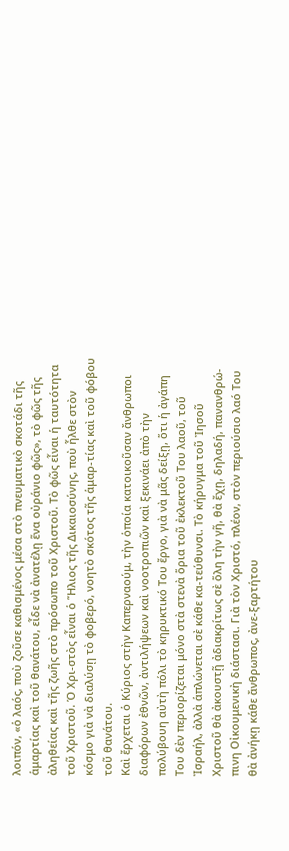λοιπόν, «ὁ λαός, ποὺ ζοῦσε καθισμένος μέσα στὸ πνευματικὸ σκοτάδι τῆς ἁμαρτίας καὶ τοῦ θανάτου, εἶδε νὰ ἀνατέλῃ ἕνα οὐράνιο φῶς», τὸ φῶς τῆς ἀληθείας καὶ τῆς ζωῆς στὸ πρόσωπο τοῦ Χριστοῦ. Τὸ φῶς εἶναι ἡ ταυτότητα τοῦ Χριστοῦ. Ὁ Χρι-στὸς εἶναι ὁ Ἥλιος τῆς Δικαιοσύνης, ποὺ ἦλθε στὸν κόσμο γιὰ νὰ διαλύσῃ τὸ φοβερό, νοητὸ σκότος τῆς ἁμαρ-τίας καὶ τοῦ φόβου τοῦ θανάτου.
Καὶ ἔρχεται ὁ Κύριος στὴν Καπερναούμ, τὴν ὁποία κατοικοῦσαν ἄνθρωποι διαφόρων ἐθνῶν, ἀντιλήψεων καὶ νοοτροπιῶν καὶ ξεκινάει ἀπὸ τὴν πολύβουη αὐτὴ πόλι τὸ κηρυκτικό Του ἔργο, γιὰ νὰ μᾶς δείξῃ, ὅτι ἡ ἀγάπη Του δὲν περιορίζεται μόνο στὰ στενὰ ὅρια τοῦ ἐκλεκτοῦ Του λαοῦ, τοῦ Ἰσραήλ, ἀλλὰ ἁπλώνεται σὲ κάθε κα-τεύθυνσι. Τὸ κήρυγμα τοῦ Ἰησοῦ Χριστοῦ θὰ ἀκουστῇ ἀδιακρίτως σὲ ὅλη τὴν γῆ, θὰ ἔχῃ, δηλαδή, πανανθρώ-πινη Οἰκουμενικὴ διάστασι. Γιὰ τὸν Χριστό, πλέον, στὸν περιούσιο λαό Του θὰ ἀνήκῃ κάθε ἄνθρωπος, ἀνε-ξαρτήτου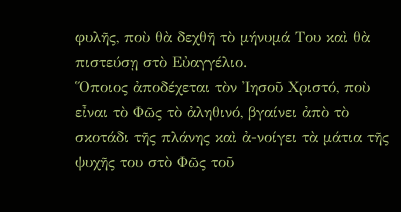φυλῆς, ποὺ θὰ δεχθῆ τὸ μήνυμά Του καὶ θὰ πιστεύσῃ στὸ Εὐαγγέλιο.
Ὅποιος ἀποδέχεται τὸν Ἰησοῦ Χριστό, ποὺ εἶναι τὸ Φῶς τὸ ἀληθινό, βγαίνει ἀπὸ τὸ σκοτάδι τῆς πλάνης καὶ ἀ-νοίγει τὰ μάτια τῆς ψυχῆς του στὸ Φῶς τοῦ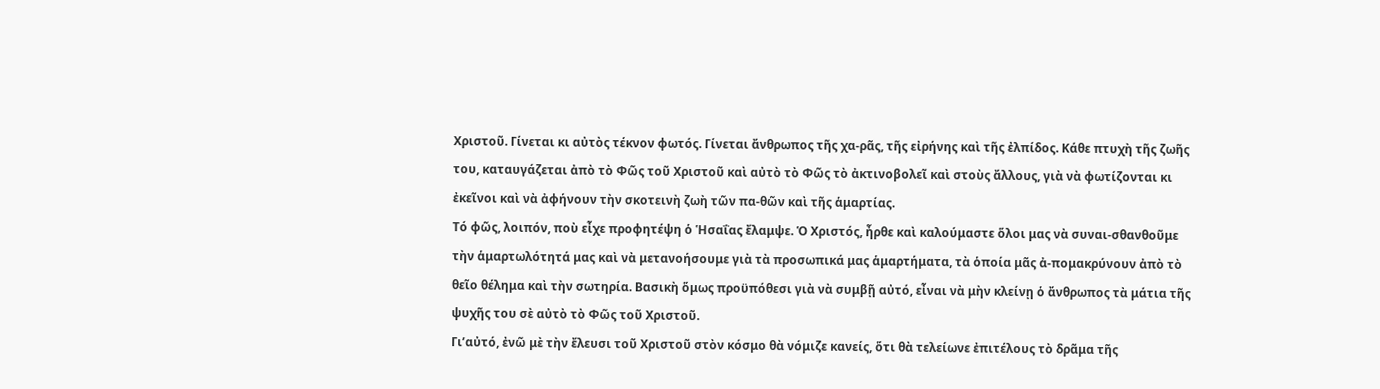Χριστοῦ. Γίνεται κι αὐτὸς τέκνον φωτός. Γίνεται ἄνθρωπος τῆς χα-ρᾶς, τῆς εἰρήνης καὶ τῆς ἐλπίδος. Κάθε πτυχὴ τῆς ζωῆς του, καταυγάζεται ἀπὸ τὸ Φῶς τοῦ Χριστοῦ καὶ αὐτὸ τὸ Φῶς τὸ ἀκτινοβολεῖ καὶ στοὺς ἄλλους, γιὰ νὰ φωτίζονται κι ἐκεῖνοι καὶ νὰ ἀφήνουν τὴν σκοτεινὴ ζωὴ τῶν πα-θῶν καὶ τῆς ἁμαρτίας.
Τό φῶς, λοιπόν, ποὺ εἶχε προφητέψη ὁ Ἡσαΐας ἔλαμψε. Ὁ Χριστός, ἦρθε καὶ καλούμαστε ὅλοι μας νὰ συναι-σθανθοῦμε τὴν ἁμαρτωλότητά μας καὶ νὰ μετανοήσουμε γιὰ τὰ προσωπικά μας ἁμαρτήματα, τὰ ὁποία μᾶς ἀ-πομακρύνουν ἀπὸ τὸ θεῖο θέλημα καὶ τὴν σωτηρία. Βασικὴ ὅμως προϋπόθεσι γιὰ νὰ συμβῇ αὐτό, εἶναι νὰ μὴν κλείνῃ ὁ ἄνθρωπος τὰ μάτια τῆς ψυχῆς του σὲ αὐτὸ τὸ Φῶς τοῦ Χριστοῦ.
Γι’αὐτό, ἐνῶ μὲ τὴν ἔλευσι τοῦ Χριστοῦ στὸν κόσμο θὰ νόμιζε κανείς, ὅτι θὰ τελείωνε ἐπιτέλους τὸ δρᾶμα τῆς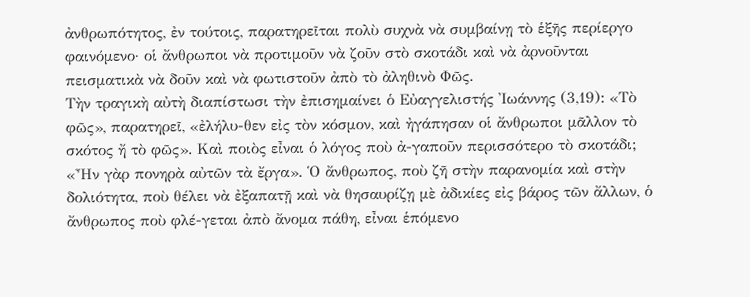ἀνθρωπότητος, ἐν τούτοις, παρατηρεῖται πολὺ συχνὰ νὰ συμβαίνῃ τὸ ἑξῆς περίεργο φαινόμενο· οἱ ἄνθρωποι νὰ προτιμοῦν νὰ ζοῦν στὸ σκοτάδι καὶ νὰ ἀρνοῦνται πεισματικὰ νὰ δοῦν καὶ νὰ φωτιστοῦν ἀπὸ τὸ ἀληθινὸ Φῶς.
Τὴν τραγικὴ αὐτὴ διαπίστωσι τὴν ἐπισημαίνει ὁ Εὐαγγελιστής Ἰωάννης (3,19): «Τὸ φῶς», παρατηρεῖ, «ἐλήλυ-θεν εἰς τὸν κόσμον, καὶ ἠγάπησαν οἱ ἄνθρωποι μᾶλλον τὸ σκότος ἤ τὸ φῶς». Καὶ ποιὸς εἶναι ὁ λόγος ποὺ ἀ-γαποῦν περισσότερο τὸ σκοτάδι; «Ἦν γὰρ πονηρὰ αὐτῶν τὰ ἔργα». Ὁ ἄνθρωπος, ποὺ ζῆ στὴν παρανομία καὶ στὴν δολιότητα, ποὺ θέλει νὰ ἐξαπατῇ καὶ νὰ θησαυρίζῃ μὲ ἀδικίες εἰς βάρος τῶν ἄλλων, ὁ ἄνθρωπος ποὺ φλέ-γεται ἀπὸ ἄνομα πάθη, εἶναι ἑπόμενο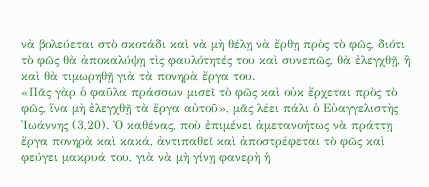νὰ βολεύεται στὸ σκοτάδι καὶ νὰ μὴ θέλῃ νὰ ἔρθῃ πρὸς τὸ φῶς, διότι τὸ φῶς θὰ ἀποκαλύψῃ τὶς φαυλότητές του καὶ συνεπῶς, θὰ ἐλεγχθῇ, ἢ καὶ θὰ τιμωρηθῇ γιὰ τὰ πονηρὰ ἔργα του.
«Πᾶς γὰρ ὁ φαῦλα πράσσων μισεῖ τὸ φῶς καὶ οὐκ ἔρχεται πρὸς τὸ φῶς, ἵνα μὴ ἐλεγχθῇ τὰ ἔργα αὐτοῦ», μᾶς λέει πάλι ὁ Εὐαγγελιστὴς Ἰωάννης (3,20). Ὁ καθένας, ποὺ ἐπιμένει ἀμετανοήτως νὰ πράττῃ ἔργα πονηρὰ καὶ κακά, ἀντιπαθεῖ καὶ ἀποστρέφεται τὸ φῶς καὶ φεύγει μακρυά του, γιὰ νὰ μὴ γίνῃ φανερὴ ἡ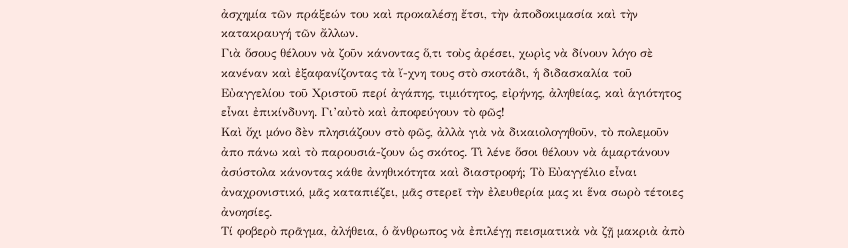ἀσχημία τῶν πράξεών του καὶ προκαλέσῃ ἔτσι, τὴν ἀποδοκιμασία καὶ τὴν κατακραυγή τῶν ἄλλων.
Γιὰ ὅσους θέλουν νὰ ζοῦν κάνοντας ὅ,τι τοὺς ἀρέσει, χωρὶς νὰ δίνουν λόγο σὲ κανέναν καὶ ἐξαφανίζοντας τὰ ἴ-χνη τους στὸ σκοτάδι, ἡ διδασκαλία τοῦ Εὐαγγελίου τοῦ Χριστοῦ περί ἀγάπης, τιμιότητος, εἰρήνης, ἀληθείας, καὶ ἁγιότητος εἶναι ἐπικίνδυνη. Γι’αὐτὸ καὶ ἀποφεύγουν τὸ φῶς!
Καὶ ὄχι μόνο δὲν πλησιάζουν στὸ φῶς, ἀλλὰ γιὰ νὰ δικαιολογηθοῦν, τὸ πολεμοῦν ἀπο πάνω καὶ τὸ παρουσιά-ζουν ὡς σκότος. Τὶ λένε ὅσοι θέλουν νὰ ἁμαρτάνουν ἀσύστολα κάνοντας κάθε ἀνηθικότητα καὶ διαστροφή; Τὸ Εὐαγγέλιο εἶναι ἀναχρονιστικό, μᾶς καταπιέζει, μᾶς στερεῖ τὴν ἐλευθερία μας κι ἕνα σωρὸ τέτοιες ἀνοησίες.
Τί φοβερὸ πρᾶγμα, ἀλήθεια, ὁ ἄνθρωπος νὰ ἐπιλέγῃ πεισματικὰ νὰ ζῇ μακριὰ ἀπὸ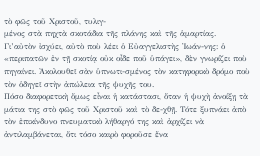τὸ φῶς τοῦ Χριστοῦ, τυλιγ-
μένος στὰ πηχτὰ σκοτάδια τῆς πλάνης καὶ τῆς ἁμαρτίας. Γι’αὐτὸν ἰσχύει, αὐτὸ ποὺ λέει ὁ Εὐαγγελιστὴς Ἰωάν-νης: ὁ «περιπατῶν ἐν τῇ σκοτίᾳ οὐκ οἶδε ποῦ ὑπάγει», δὲν γνωρίζει ποὺ πηγαίνει. Ἀκολουθεῖ σὰν ὑπνωτι-σμένος τὸν κατηφορικὸ δρόμο ποὺ τὸν ὁδηγεῖ στὴν ἀπώλεια τῆς ψυχῆς του.
Πόσο διαφορετικὴ ὅμως εἶναι ἡ κατάστασι, ὅταν ἡ ψυχὴ ἀνοίξῃ τὰ μάτια της στὸ φῶς τοῦ Χριστοῦ καὶ τὸ δε-χθῇ. Τότε ξυπνάει ἀπὸ τὸν ἐπικίνδυνο πνευματικὸ λήθαργό της καὶ ἀρχίζει νὰ ἀντιλαμβάνεται, ὅτι τόσο καιρὸ φοροῦσε ἕνα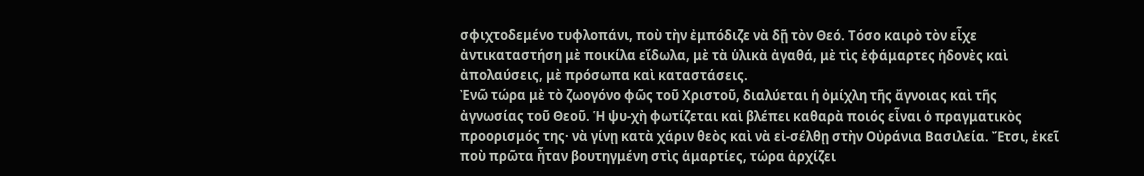σφιχτοδεμένο τυφλοπάνι, ποὺ τὴν ἐμπόδιζε νὰ δῇ τὸν Θεό. Τόσο καιρὸ τὸν εἶχε ἀντικαταστήση μὲ ποικίλα εἴδωλα, μὲ τὰ ὑλικὰ ἀγαθά, μὲ τὶς ἐφάμαρτες ἡδονὲς καὶ ἀπολαύσεις, μὲ πρόσωπα καὶ καταστάσεις.
Ἐνῶ τώρα μὲ τὸ ζωογόνο φῶς τοῦ Χριστοῦ, διαλύεται ἡ ὀμίχλη τῆς ἄγνοιας καὶ τῆς ἀγνωσίας τοῦ Θεοῦ. Ἡ ψυ-χὴ φωτίζεται καὶ βλέπει καθαρὰ ποιός εἶναι ὁ πραγματικὸς προορισμός της· νὰ γίνῃ κατὰ χάριν θεὸς καὶ νὰ εἰ-σέλθῃ στὴν Οὐράνια Βασιλεία. Ἔτσι, ἐκεῖ ποὺ πρῶτα ἦταν βουτηγμένη στὶς ἁμαρτίες, τώρα ἀρχίζει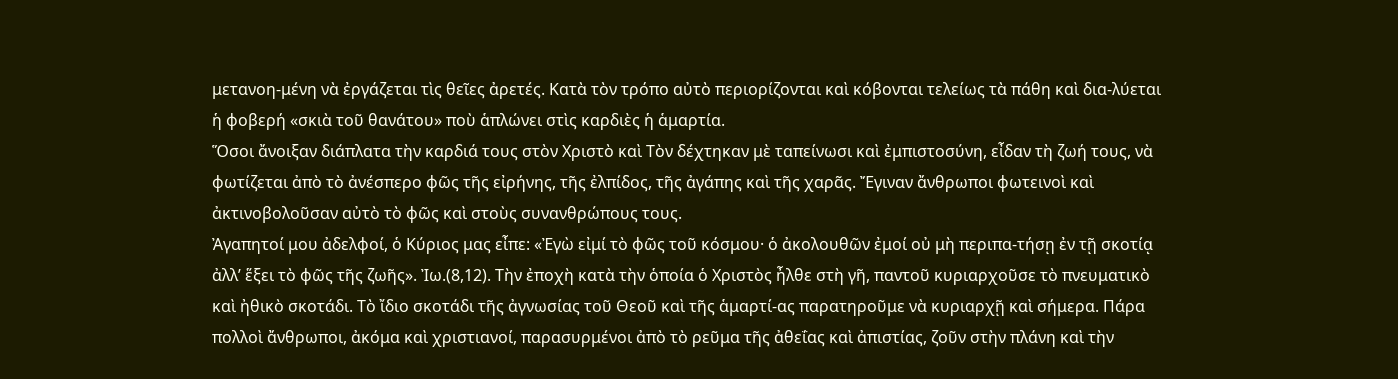μετανοη-μένη νὰ ἐργάζεται τὶς θεῖες ἀρετές. Κατὰ τὸν τρόπο αὐτὸ περιορίζονται καὶ κόβονται τελείως τὰ πάθη καὶ δια-λύεται ἡ φοβερή «σκιὰ τοῦ θανάτου» ποὺ ἁπλώνει στὶς καρδιὲς ἡ ἁμαρτία.
Ὅσοι ἄνοιξαν διάπλατα τὴν καρδιά τους στὸν Χριστὸ καὶ Τὸν δέχτηκαν μὲ ταπείνωσι καὶ ἐμπιστοσύνη, εἶδαν τὴ ζωή τους, νὰ φωτίζεται ἀπὸ τὸ ἀνέσπερο φῶς τῆς εἰρήνης, τῆς ἐλπίδος, τῆς ἀγάπης καὶ τῆς χαρᾶς. Ἔγιναν ἄνθρωποι φωτεινοὶ καὶ ἀκτινοβολοῦσαν αὐτὸ τὸ φῶς καὶ στοὺς συνανθρώπους τους.
Ἀγαπητοί μου ἀδελφοί, ὁ Κύριος μας εἶπε: «Ἐγὼ εἰμί τὸ φῶς τοῦ κόσμου· ὁ ἀκολουθῶν ἐμοί οὐ μὴ περιπα-τήσῃ ἐν τῇ σκοτίᾳ ἀλλ’ ἕξει τὸ φῶς τῆς ζωῆς». Ἰω.(8,12). Τὴν ἐποχὴ κατὰ τὴν ὁποία ὁ Χριστὸς ἦλθε στὴ γῆ, παντοῦ κυριαρχοῦσε τὸ πνευματικὸ καὶ ἠθικὸ σκοτάδι. Τὸ ἴδιο σκοτάδι τῆς ἀγνωσίας τοῦ Θεοῦ καὶ τῆς ἁμαρτί-ας παρατηροῦμε νὰ κυριαρχῇ καὶ σήμερα. Πάρα πολλοὶ ἄνθρωποι, ἀκόμα καὶ χριστιανοί, παρασυρμένοι ἀπὸ τὸ ρεῦμα τῆς ἀθεΐας καὶ ἀπιστίας, ζοῦν στὴν πλάνη καὶ τὴν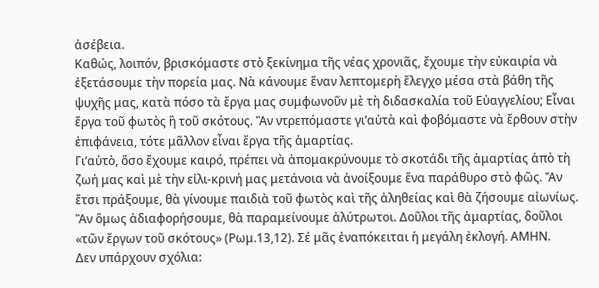ἀσέβεια.
Καθώς, λοιπόν, βρισκόμαστε στὸ ξεκίνημα τῆς νέας χρονιᾶς, ἔχουμε τὴν εὐκαιρία νὰ ἐξετάσουμε τὴν πορεία μας. Νὰ κάνουμε ἕναν λεπτομερὴ ἔλεγχο μέσα στὰ βάθη τῆς ψυχῆς μας, κατὰ πόσο τὰ ἔργα μας συμφωνοῦν μὲ τὴ διδασκαλία τοῦ Εὐαγγελίου; Εἶναι ἔργα τοῦ φωτὸς ἢ τοῦ σκότους. Ἂν ντρεπόμαστε γι’αὐτὰ καὶ φοβόμαστε νὰ ἔρθουν στὴν ἐπιφάνεια, τότε μᾶλλον εἶναι ἔργα τῆς ἁμαρτίας.
Γι’αὐτὸ, ὅσο ἔχουμε καιρό, πρέπει νὰ ἀπομακρύνουμε τὸ σκοτάδι τῆς ἁμαρτίας ἀπὸ τὴ ζωή μας καὶ μὲ τὴν εἰλι-κρινή μας μετάνοια νὰ ἀνοίξουμε ἕνα παράθυρο στὸ φῶς. Ἄν ἔτσι πράξουμε, θὰ γίνουμε παιδιὰ τοῦ φωτὸς καὶ τῆς ἀληθείας καὶ θὰ ζήσουμε αἰωνίως. Ἂν ὅμως ἀδιαφορήσουμε, θὰ παραμείνουμε ἀλύτρωτοι. Δοῦλοι τῆς ἁμαρτίας, δοῦλοι «τῶν ἔργων τοῦ σκότους» (Ρωμ.13,12). Σέ μᾶς ἐναπόκειται ἡ μεγάλη ἐκλογή. ΑΜΗΝ.
Δεν υπάρχουν σχόλια: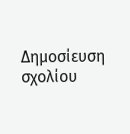Δημοσίευση σχολίου